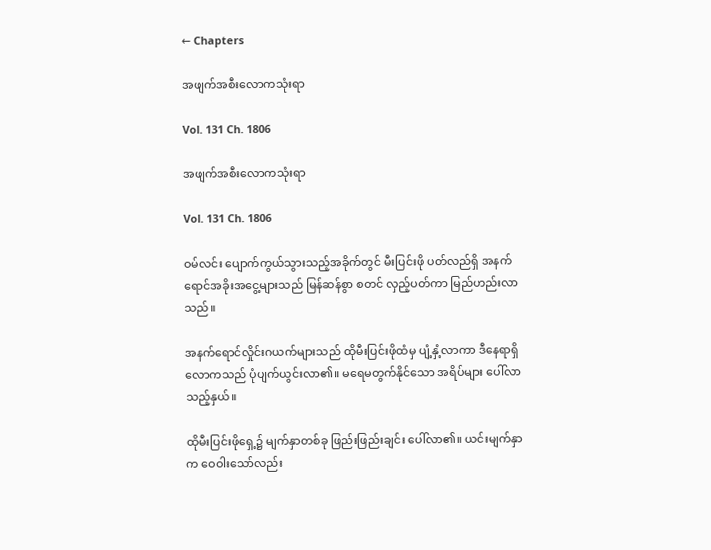← Chapters

အဖျက်အစီးလောကသုံးရာ

Vol. 131 Ch. 1806

အဖျက်အစီးလောကသုံးရာ

Vol. 131 Ch. 1806

ဝမ်လင်း ပျောက်ကွယ်သွားသည့်အခိုက်တွင် မီးပြင်းဖို ပတ်လည်ရှိ အနက်ရောင်အခိုးအငွေ့များသည် မြန်ဆန်စွာ စတင် လှည့်ပတ်ကာ မြည်ဟည်းလာသည်။

အနက်ရောင်လှိုင်းဂယက်များသည် ထိုမီးပြင်းဖိုထံမှ ပျံ့နှံ့လာကာ ဒီနေရာရှိ လောကသည် ပုံပျက်ယွင်းလာ၏။ မရေမတွက်နိုင်သော အရိပ်များ ပေါ်လာသည့်နှယ်။

ထိုမီးပြင်းဖိုရှေ့၌ မျက်နှာတစ်ခု ဖြည်းဖြည်းချင်း ပေါ်လာ၏။ ယင်းမျက်နှာက ဝေဝါးသော်လည်း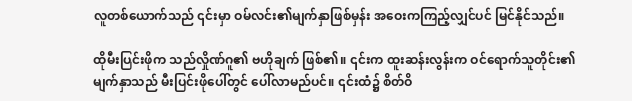လူတစ်ယောက်သည် ၎င်းမှာ ဝမ်လင်း၏မျက်နှာဖြစ်မှန်း အဝေးကကြည့်လျှင်ပင် မြင်နိုင်သည်။

ထိုမီးပြင်းဖိုက သည်လှိုဏ်ဂူ၏ ဗဟိုချက် ဖြစ်၏။ ၎င်းက ထူးဆန်းလွန်းက ဝင်ရောက်သူတိုင်း၏ မျက်နှာသည် မီးပြင်းဖိုပေါ်တွင် ပေါ်လာမည်ပင်။ ၎င်းထံ၌ စိတ်ဝိ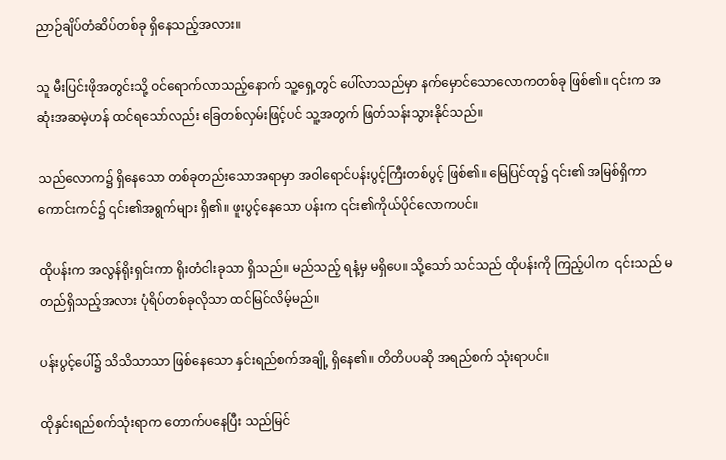ညာဉ်ချိပ်တံဆိပ်တစ်ခု ရှိနေသည့်အလား။

သူ မီးပြင်းဖိုအတွင်းသို့ ဝင်ရောက်လာသည့်နောက် သူ့ရှေ့တွင် ပေါ်လာသည်မှာ နက်မှောင်သောလောကတစ်ခု ဖြစ်၏။ ၎င်းက အဆုံးအဆမဲ့ဟန် ထင်ရသော်လည်း ခြေတစ်လှမ်းဖြင့်ပင် သူ့အတွက် ဖြတ်သန်းသွားနိုင်သည်။

သည်လောက၌ ရှိနေသော တစ်ခုတည်းသောအရာမှာ အဝါရောင်ပန်းပွင့်ကြီးတစ်ပွင့် ဖြစ်၏။ မြေပြင်ထု၌ ၎င်း၏ အမြစ်ရှိကာ ကောင်းကင်၌ ၎င်း၏အရွက်များ ရှိ၏။ ဖူးပွင့်နေသော ပန်းက ၎င်း၏ကိုယ်ပိုင်လောကပင်။

ထိုပန်းက အလွန်ရိုးရှင်းကာ ရိုးတံငါးခုသာ ရှိသည်။ မည်သည့် ရနံ့မှ မရှိပေ။ သို့သော် သင်သည် ထိုပန်းကို ကြည့်ပါက  ၎င်းသည် မတည်ရှိသည့်အလား ပုံရိပ်တစ်ခုလိုသာ ထင်မြင်လိမ့်မည်။

ပန်းပွင့်ပေါ်၌ သိသိသာသာ ဖြစ်နေသော နှင်းရည်စက်အချို့ ရှိနေ၏။ တိတိပပဆို အရည်စက် သုံးရာပင်။

ထိုနှင်းရည်စက်သုံးရာက တောက်ပနေပြီး သည်မြင်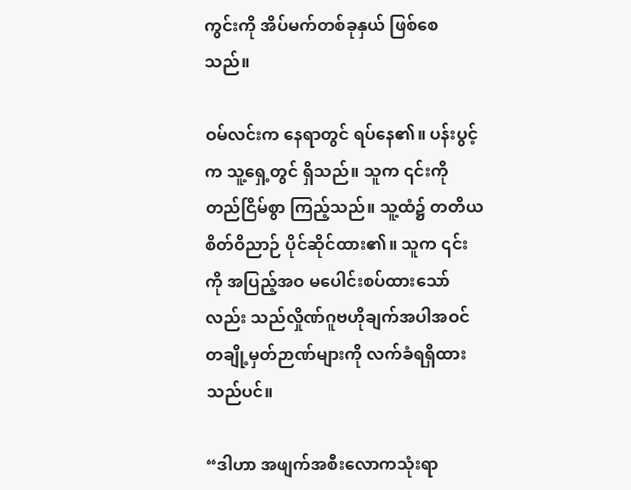ကွင်းကို အိပ်မက်တစ်ခုနှယ် ဖြစ်စေသည်။

ဝမ်လင်းက နေရာတွင် ရပ်နေ၏။ ပန်းပွင့်က သူ့ရှေ့တွင် ရှိသည်။ သူက ၎င်းကို တည်ငြိမ်စွာ ကြည့်သည်။ သူ့ထံ၌ တတိယစိတ်ဝိညာဉ် ပိုင်ဆိုင်ထား၏။ သူက ၎င်းကို အပြည့်အဝ မပေါင်းစပ်ထားသော်လည်း သည်လှိုဏ်ဂူဗဟိုချက်အပါအဝင် တချို့မှတ်ဉာဏ်များကို လက်ခံရရှိထားသည်ပင်။

“ဒါဟာ အဖျက်အစီးလောကသုံးရာ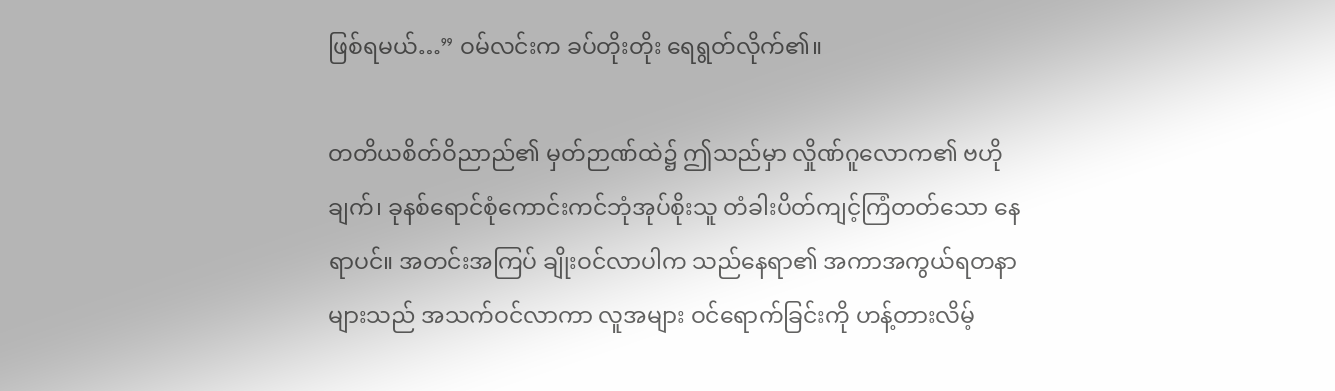ဖြစ်ရမယ်…” ဝမ်လင်းက ခပ်တိုးတိုး ရေရွတ်လိုက်၏။

တတိယစိတ်ဝိညာည်၏ မှတ်ဉာဏ်ထဲ၌ ဤသည်မှာ လှိုဏ်ဂူလောက၏ ဗဟိုချက်၊ ခုနစ်ရောင်စုံကောင်းကင်ဘုံအုပ်စိုးသူ တံခါးပိတ်ကျင့်ကြံတတ်သော နေရာပင်။ အတင်းအကြပ် ချိုးဝင်လာပါက သည်နေရာ၏ အကာအကွယ်ရတနာများသည် အသက်ဝင်လာကာ လူအများ ဝင်ရောက်ခြင်းကို ဟန့်တားလိမ့်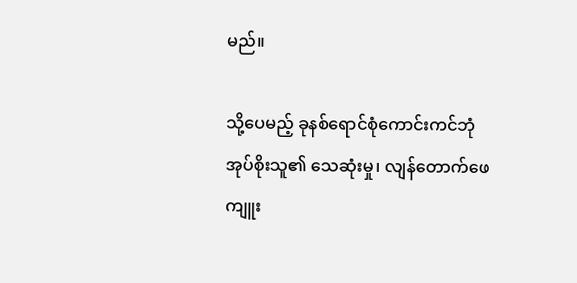မည်။

သို့ပေမည့် ခုနစ်ရောင်စုံကောင်းကင်ဘုံအုပ်စိုးသူ၏ သေဆုံးမှု၊ လျန်တောက်ဖေ ကျူး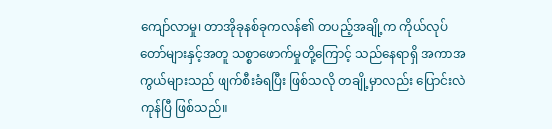ကျော်လာမှု၊ တာအိုခုနစ်ခုကလန်၏ တပည့်အချို့က ကိုယ်လုပ်တော်များနှင့်အတူ သစ္စာဖောက်မှုတို့ကြောင့် သည်နေရာရှိ အကာအကွယ်များသည် ဖျက်စီးခံရပြီး ဖြစ်သလို တချို့မှာလည်း ပြောင်းလဲကုန်ပြီ ဖြစ်သည်။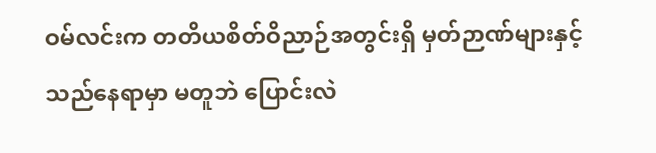ဝမ်လင်းက တတိယစိတ်ဝိညာဉ်အတွင်းရှိ မှတ်ဉာဏ်များနှင့် သည်နေရာမှာ မတူဘဲ ပြောင်းလဲ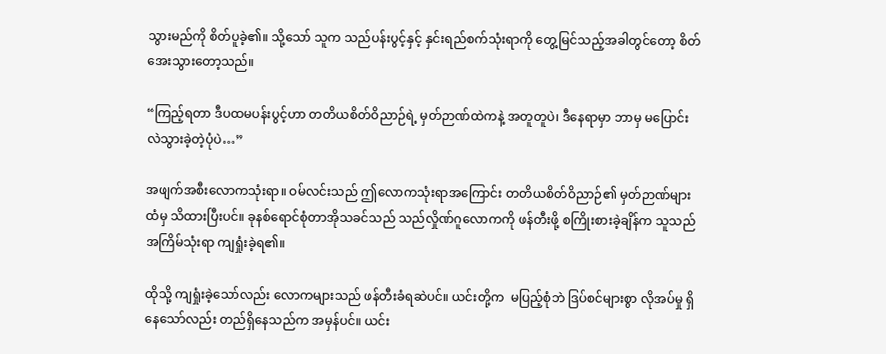သွားမည်ကို စိတ်ပူခဲ့၏။ သို့သော် သူက သည်ပန်းပွင့်နှင့် နှင်းရည်စက်သုံးရာကို တွေ့မြင်သည့်အခါတွင်တော့ စိတ်အေးသွားတော့သည်။

“ကြည့်ရတာ ဒီပထမပန်းပွင့်ဟာ တတိယစိတ်ဝိညာဉ်ရဲ့ မှတ်ဉာဏ်ထဲကနဲ့ အတူတူပဲ၊ ဒီနေရာမှာ ဘာမှ မပြောင်းလဲသွားခဲ့တဲ့ပုံပဲ…”

အဖျက်အစီးလောကသုံးရာ။ ဝမ်လင်းသည် ဤလောကသုံးရာအကြောင်း တတိယစိတ်ဝိညာဉ်၏ မှတ်ဉာဏ်များထံမှ သိထားပြီးပင်။ ခုနစ်ရောင်စုံတာအိုသခင်သည် သည်လှိုဏ်ဂူလောကကို ဖန်တီးဖို့ စကြိုးစားခဲ့ချိန်က သူသည် အကြိမ်သုံးရာ ကျရှုံးခဲ့ရ၏။

ထိုသို့ ကျရှုံးခဲ့သော်လည်း လောကများသည် ဖန်တီးခံရဆဲပင်။ ယင်းတို့က  မပြည့်စုံဘဲ ဒြပ်စင်များစွာ လိုအပ်မှု ရှိနေသော်လည်း တည်ရှိနေသည်က အမှန်ပင်။ ယင်း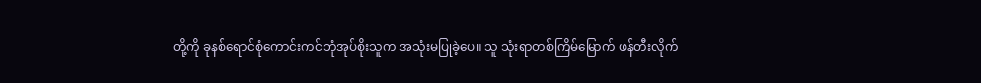တို့ကို ခုနစ်ရောင်စုံကောင်းကင်ဘုံအုပ်စိုးသူက အသုံးမပြုခဲ့ပေ။ သူ သုံးရာတစ်ကြိမ်မြောက် ဖန်တီးလိုက်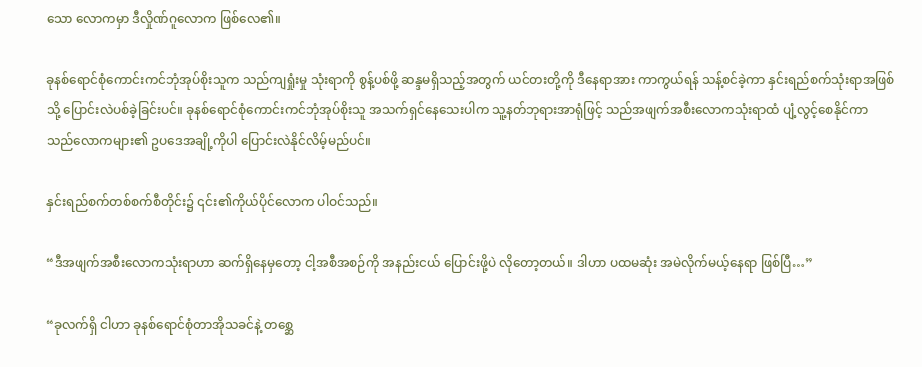သော လောကမှာ ဒီလှိုဏ်ဂူလောက ဖြစ်လေ၏။

ခုနစ်ရောင်စုံကောင်းကင်ဘုံအုပ်စိုးသူက သည်ကျရှုံးမှု သုံးရာကို စွန့်ပစ်ဖို့ ဆန္ဒမရှိသည့်အတွက် ယင်တးတို့ကို ဒီနေရာအား ကာကွယ်ရန် သန့်စင်ခဲ့ကာ နှင်းရည်စက်သုံးရာအဖြစ်သို့ ပြောင်းလဲပစ်ခဲ့ခြင်းပင်။ ခုနစ်ရောင်စုံကောင်းကင်ဘုံအုပ်စိုးသူ အသက်ရှင်နေသေးပါက သူ့နတ်ဘုရားအာရုံဖြင့် သည်အဖျက်အစီးလောကသုံးရာထံ ပျံ့လွင့်စေနိုင်ကာ သည်လောကများ၏ ဥပဒေအချို့ကိုပါ ပြောင်းလဲနိုင်လိမ့်မည်ပင်။

နှင်းရည်စက်တစ်စက်စီတိုင်း၌ ၎င်း၏ကိုယ်ပိုင်လောက ပါဝင်သည်။

“ဒီအဖျက်အစီးလောကသုံးရာဟာ ဆက်ရှိနေမှတော့ ငါ့အစီအစဉ်ကို အနည်းငယ် ပြောင်းဖို့ပဲ လိုတော့တယ်။ ဒါဟာ ပထမဆုံး အမဲလိုက်မယ့်နေရာ ဖြစ်ပြီ…”

“ခုလက်ရှိ ငါဟာ ခုနစ်ရောင်စုံတာအိုသခင်နဲ့ တစ္ဆေ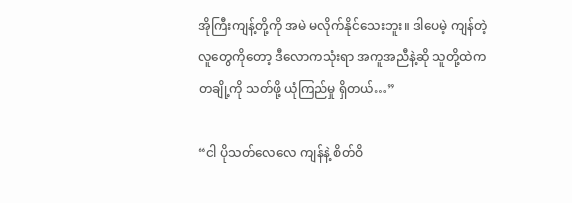အိုကြီးကျန့်တို့ကို အမဲ မလိုက်နိုင်သေးဘူး။ ဒါပေမဲ့ ကျန်တဲ့လူတွေကိုတော့ ဒီလောကသုံးရာ အကူအညီနဲ့ဆို သူတို့ထဲက တချို့ကို သတ်ဖို့ ယုံကြည်မှု ရှိတယ်…”

“ငါ ပိုသတ်လေလေ ကျန်နဲ့ စိတ်ဝိ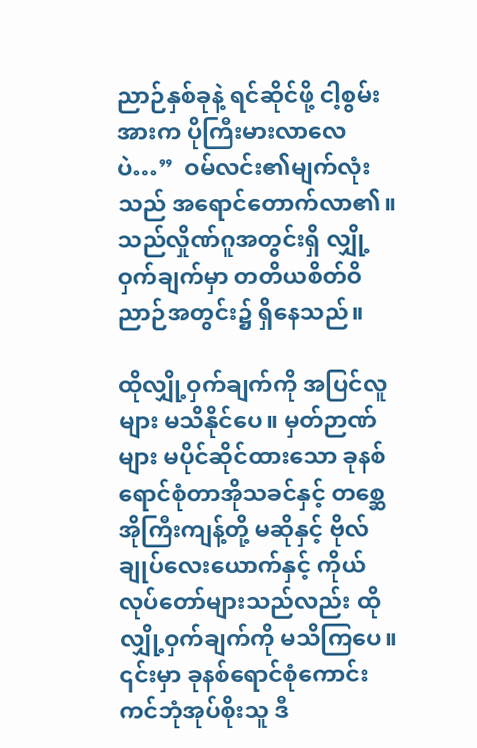ညာဉ်နှစ်ခုနဲ့ ရင်ဆိုင်ဖို့ ငါ့စွမ်းအားက ပိုကြီးမားလာလေပဲ…”  ဝမ်လင်း၏မျက်လုံးသည် အရောင်တောက်လာ၏။ သည်လှိုဏ်ဂူအတွင်းရှိ လျှို့ဝှက်ချက်မှာ တတိယစိတ်ဝိညာဉ်အတွင်း၌ ရှိနေသည်။

ထိုလျှို့ဝှက်ချက်ကို အပြင်လူများ မသိနိုင်ပေ။ မှတ်ဉာဏ်များ မပိုင်ဆိုင်ထားသော ခုနစ်ရောင်စုံတာအိုသခင်နှင့် တစ္ဆေအိုကြီးကျန့်တို့ မဆိုနှင့် ဗိုလ်ချုပ်လေးယောက်နှင့် ကိုယ်လုပ်တော်များသည်လည်း ထိုလျှို့ဝှက်ချက်ကို မသိကြပေ။ ၎င်းမှာ ခုနစ်ရောင်စုံကောင်းကင်ဘုံအုပ်စိုးသူ ဒီ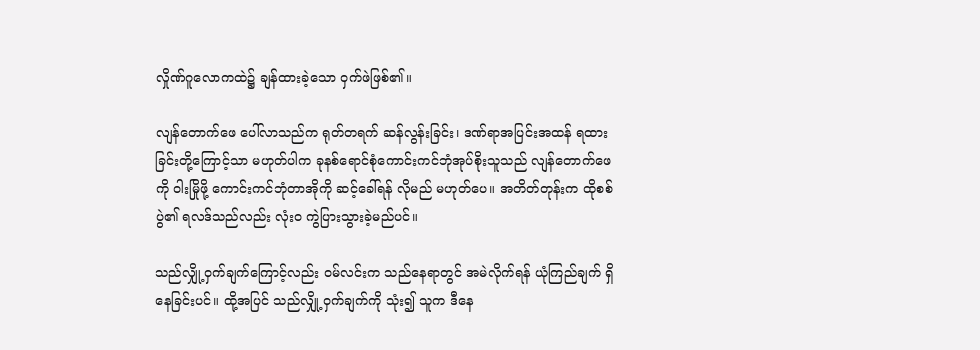လှိုဏ်ဂူလောကထဲ၌ ချန်ထားခဲ့သော ဝှက်ဖဲဖြစ်၏။

လျန်တောက်ဖေ ပေါ်လာသည်က ရုတ်တရက် ဆန်လွန်းခြင်း၊ ဒဏ်ရာအပြင်းအထန် ရထားခြင်းတို့ကြောင့်သာ မဟုတ်ပါက ခုနစ်ရောင်စုံကောင်းကင်ဘုံအုပ်စိုးသူသည် လျန်တောက်ဖေကို ဝါးမြိုဖို့ ကောင်းကင်ဘုံတာအိုကို ဆင့်ခေါ်ရန် လိုမည် မဟုတ်ပေ။ အတိတ်တုန်းက ထိုစစ်ပွဲ၏ ရလဒ်သည်လည်း လုံးဝ ကွဲပြားသွားခဲ့မည်ပင်။

သည်လျှို့ဝှက်ချက်ကြောင့်လည်း ဝမ်လင်းက သည်နေရာတွင် အမဲလိုက်ရန် ယုံကြည်ချက် ရှိနေခြင်းပင်။ ထို့အပြင် သည်လျှို့ဝှက်ချက်ကို သုံး၍ သူက ဒီနေ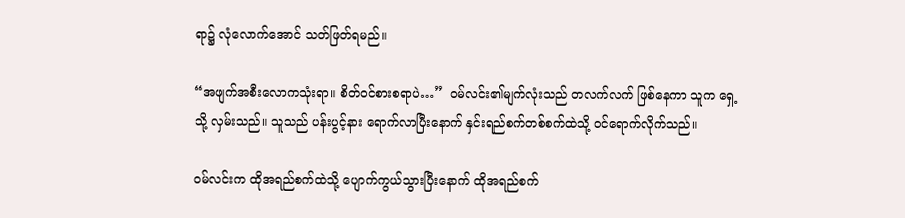ရာ၌ လုံလောက်အောင် သတ်ဖြတ်ရမည်။

“အဖျက်အစီးလောကသုံးရာ။ စိတ်ဝင်စားစရာပဲ…”  ဝမ်လင်း၏မျက်လုံးသည် တလက်လက် ဖြစ်နေကာ သူက ရှေ့သို့ လှမ်းသည်။ သူသည် ပန်းပွင့်နား ရောက်လာပြီးနောက် နှင်းရည်စက်တစ်စက်ထဲသို့ ဝင်ရောက်လိုက်သည်။

ဝမ်လင်းက ထိုအရည်စက်ထဲသို့ ပျောက်ကွယ်သွားပြီးနောက် ထိုအရည်စက်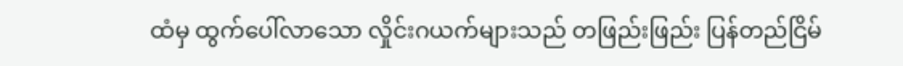ထံမှ ထွက်ပေါ်လာသော လှိုင်းဂယက်များသည် တဖြည်းဖြည်း ပြန်တည်ငြိမ်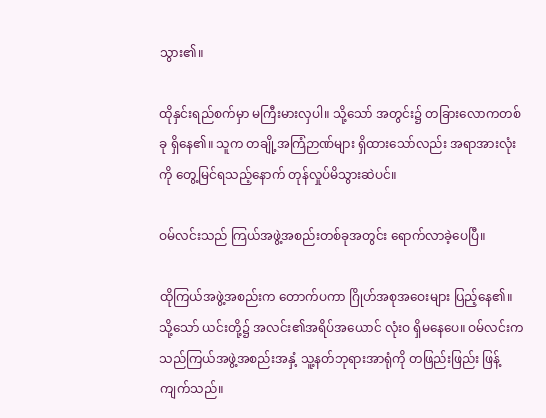သွား၏။

ထိုနှင်းရည်စက်မှာ မကြီးမားလှပါ။ သို့သော် အတွင်း၌ တခြားလောကတစ်ခု ရှိနေ၏။ သူက တချို့အကြံဉာဏ်များ ရှိထားသော်လည်း အရာအားလုံးကို တွေ့မြင်ရသည့်နောက် တုန်လှုပ်မိသွားဆဲပင်။

ဝမ်လင်းသည် ကြယ်အဖွဲ့အစည်းတစ်ခုအတွင်း ရောက်လာခဲ့ပေပြီ။

ထိုကြယ်အဖွဲ့အစည်းက တောက်ပကာ ဂြိုဟ်အစုအဝေးများ ပြည့်နေ၏။ သို့သော် ယင်းတို့၌ အလင်း၏အရိပ်အယောင် လုံးဝ ရှိမနေပေ။ ဝမ်လင်းက သည်ကြယ်အဖွဲ့အစည်းအနှံ့ သူ့နတ်ဘုရားအာရုံကို တဖြည်းဖြည်း ဖြန့်ကျက်သည်။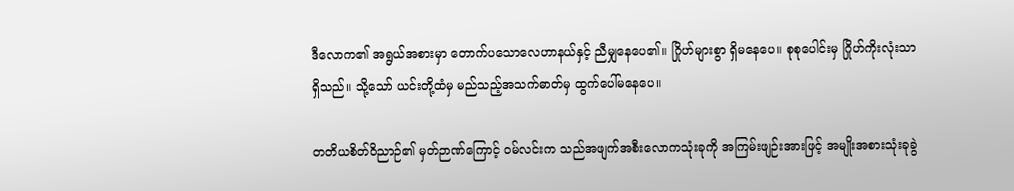ဒီလောက၏ အရွယ်အစားမှာ တောက်ပသောလေဟာနယ်နှင့် ညီမျှနေပေ၏။ ဂြိုဟ်များစွာ ရှိမနေပေ။ စုစုပေါင်းမှ ဂြိုဟ်ကိုးလုံးသာ ရှိသည်။ သို့သော် ယင်းတို့ထံမှ မည်သည့်အသက်ဓာတ်မှ ထွက်ပေါ်မနေပေ။

တတိယစိတ်ဝိညာဉ်၏ မှတ်ဉာဏ်ကြောင့် ဝမ်လင်းက သည်အဖျက်အစီးလောကသုံးခုကို အကြမ်းဖျဉ်းအားဖြင့် အမျိုးအစားသုံးခုခွဲ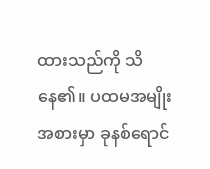ထားသည်ကို သိနေ၏။ ပထမအမျိုးအစားမှာ ခုနစ်ရောင်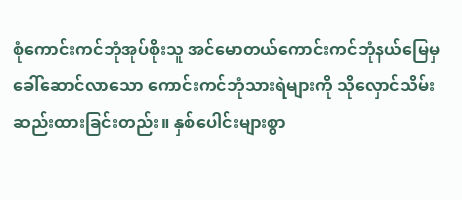စုံကောင်းကင်ဘုံအုပ်စိုးသူ အင်မောတယ်ကောင်းကင်ဘုံနယ်မြေမှ ခေါ်ဆောင်လာသော ကောင်းကင်ဘုံသားရဲများကို သိုလှောင်သိမ်းဆည်းထားခြင်းတည်း။ နှစ်ပေါင်းများစွာ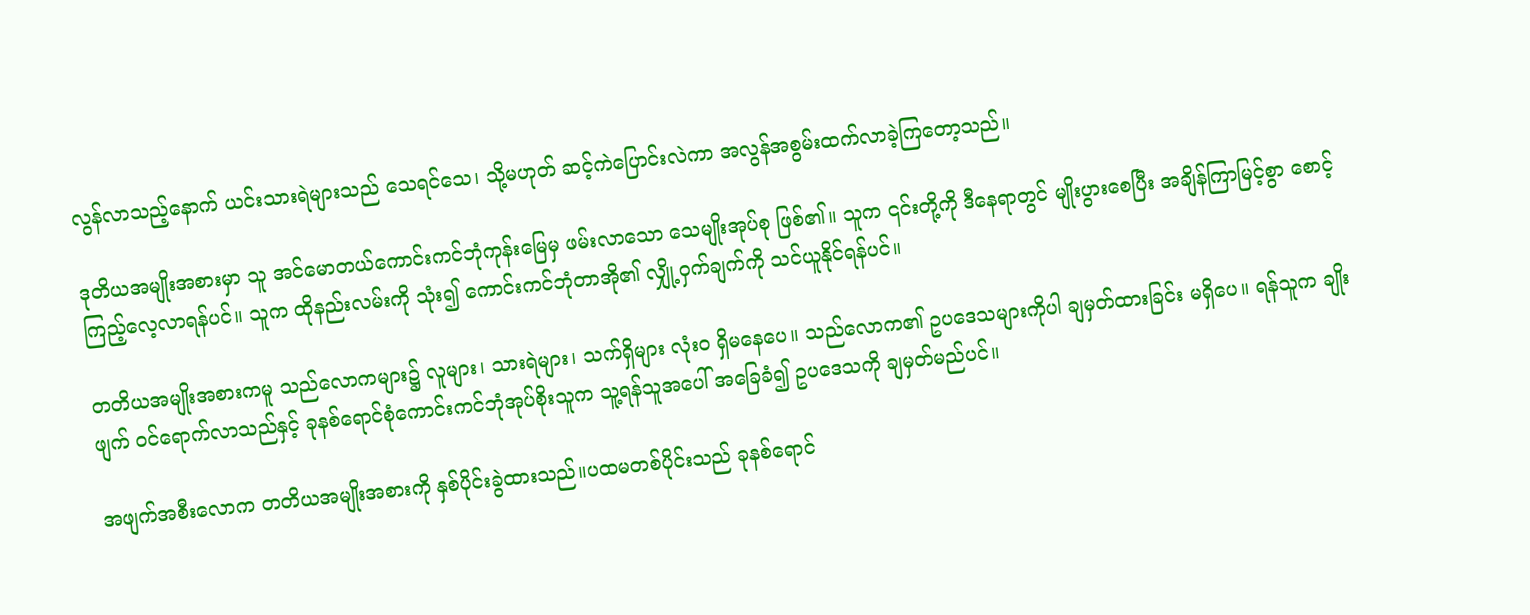လွန်လာသည့်နောက် ယင်းသားရဲများသည် သေရင်သေ၊ သို့မဟုတ် ဆင့်ကဲပြောင်းလဲကာ အလွန်အစွမ်းထက်လာခဲ့ကြတော့သည်။

ဒုတိယအမျိုးအစားမှာ သူ အင်မောတယ်ကောင်းကင်ဘုံကုန်းမြေမှ ဖမ်းလာသော သေမျိုးအုပ်စု ဖြစ်၏။ သူက ၎င်းတို့ကို ဒီနေရာတွင် မျိုးပွားစေပြီး အချိန်ကြာမြင့်စွာ စောင့်ကြည့်လေ့လာရန်ပင်။ သူက ထိုနည်းလမ်းကို သုံး၍ ကောင်းကင်ဘုံတာအို၏ လျှို့ဝှက်ချက်ကို သင်ယူနိုင်ရန်ပင်။

တတိယအမျိုးအစားကမူ သည်လောကများ၌ လူများ၊ သားရဲများ၊ သက်ရှိများ လုံးဝ ရှိမနေပေ။ သည်လောက၏ ဥပဒေသများကိုပါ ချမှတ်ထားခြင်း မရှိပေ။ ရန်သူက ချိုးဖျက် ဝင်ရောက်လာသည်နှင့် ခုနစ်ရောင်စုံကောင်းကင်ဘုံအုပ်စိုးသူက သူ့ရန်သူအပေါ် အခြေခံ၍ ဥပဒေသကို ချမှတ်မည်ပင်။

အဖျက်အစီးလောက တတိယအမျိုးအစားကို နှစ်ပိုင်းခွဲထားသည်။ပထမတစ်ပိုင်းသည် ခုနစ်ရောင်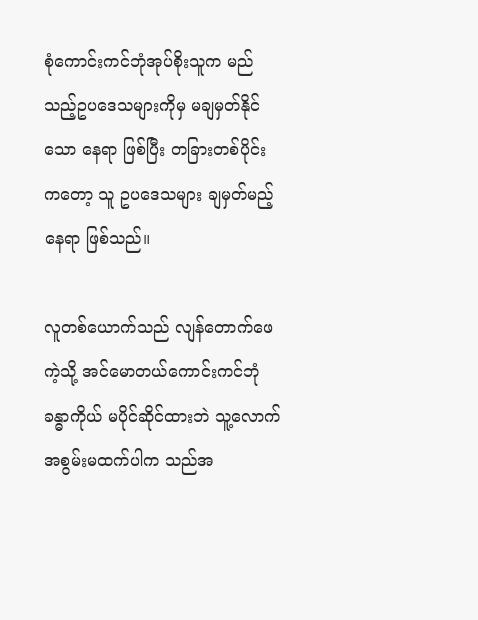စုံကောင်းကင်ဘုံအုပ်စိုးသူက မည်သည့်ဥပဒေသများကိုမှ မချမှတ်နိုင်သော နေရာ ဖြစ်ပြီး တခြားတစ်ပိုင်းကတော့ သူ ဥပဒေသများ ချမှတ်မည့်နေရာ ဖြစ်သည်။

လူတစ်ယောက်သည် လျန်တောက်ဖေကဲ့သို့ အင်မောတယ်ကောင်းကင်ဘုံခန္ဓာကိုယ် မပိုင်ဆိုင်ထားဘဲ သူ့လောက် အစွမ်းမထက်ပါက သည်အ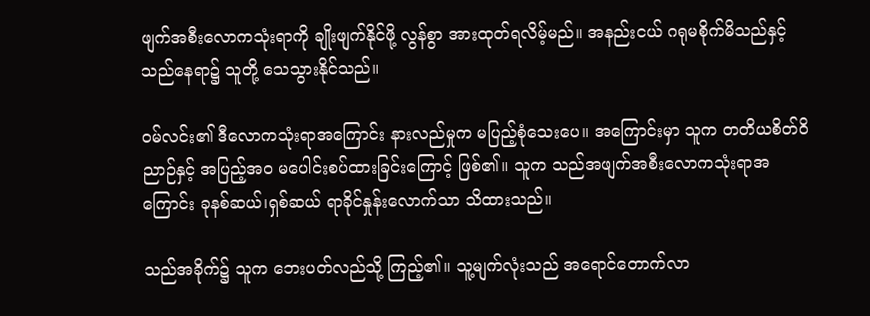ဖျက်အစီးလောကသုံးရာကို ချိုးဖျက်နိုင်ဖို့ လွန်စွာ အားထုတ်ရလိမ့်မည်။ အနည်းငယ် ဂရုမစိုက်မိသည်နှင့် သည်နေရာ၌ သူတို့ သေသွားနိုင်သည်။

ဝမ်လင်း၏ ဒီလောကသုံးရာအကြောင်း နားလည်မှုက မပြည့်စုံသေးပေ။ အကြောင်းမှာ သူက တတိယစိတ်ဝိညာဉ်နှင့် အပြည့်အဝ မပေါင်းစပ်ထားခြင်းကြောင့် ဖြစ်၏။ သူက သည်အဖျက်အစီးလောကသုံးရာအကြောင်း ခုနစ်ဆယ်၊ရှစ်ဆယ် ရာခိုင်နှုန်းလောက်သာ သိထားသည်။

သည်အခိုက်၌ သူက ဘေးပတ်လည်သို့ ကြည့်၏။ သူ့မျက်လုံးသည် အရောင်တောက်လာ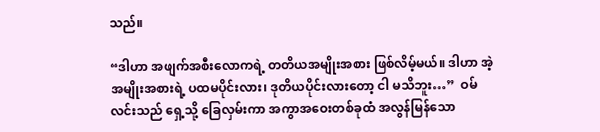သည်။

“ဒါဟာ အဖျက်အစီးလောကရဲ့ တတိယအမျိုးအစား ဖြစ်လိမ့်မယ်။ ဒါဟာ အဲ့အမျိုးအစားရဲ့ ပထမပိုင်းလား၊ ဒုတိယပိုင်းလားတော့ ငါ မသိဘူး…”  ဝမ်လင်းသည် ရှေ့သို့ ခြေလှမ်းကာ အကွာအဝေးတစ်ခုထံ အလွန်မြန်သော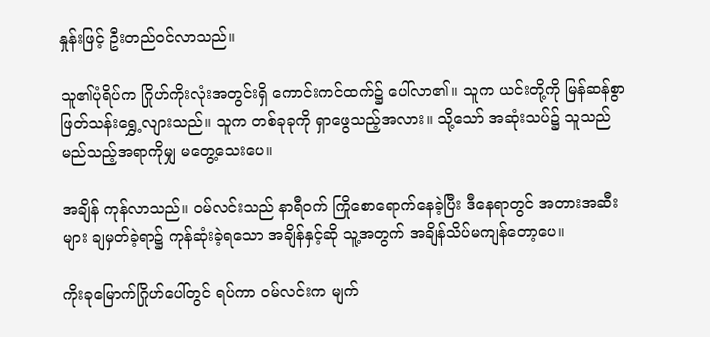နှုန်းဖြင့် ဦးတည်ဝင်လာသည်။

သူ၏ပုံရိပ်က ဂြိုဟ်ကိုးလုံးအတွင်းရှိ ကောင်းကင်ထက်၌ ပေါ်လာ၏။ သူက ယင်းတို့ကို မြန်ဆန်စွာ ဖြတ်သန်းရွှေ့လျားသည်။ သူက တစ်ခုခုကို ရှာဖွေသည့်အလား။ သို့သော် အဆုံးသပ်၌ သူသည် မည်သည့်အရာကိုမျှ မတွေ့သေးပေ။

အချိန် ကုန်လာသည်။ ဝမ်လင်းသည် နာရီဝက် ကြိုစောရောက်နေခဲ့ပြီး ဒီနေရာတွင် အတားအဆီးများ ချမှတ်ခဲ့ရာ၌ ကုန်ဆုံးခဲ့ရသော အချိန်နှင့်ဆို သူ့အတွက် အချိန်သိပ်မကျန်တော့ပေ။

ကိုးခုမြောက်ဂြိုဟ်ပေါ်တွင် ရပ်ကာ ဝမ်လင်းက မျက်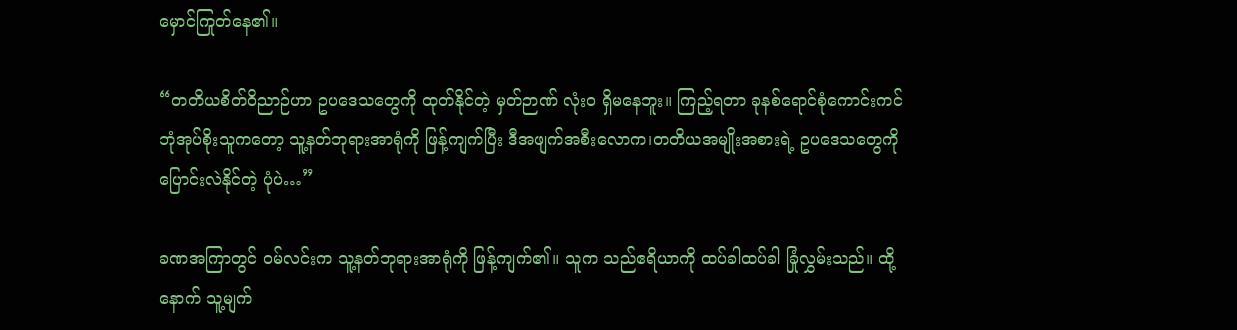မှောင်ကြုတ်နေ၏။

“တတိယစိတ်ဝိညာဉ်ဟာ ဥပဒေသတွေကို ထုတ်နိုင်တဲ့ မှတ်ဉာဏ် လုံးဝ ရှိမနေဘူး။ ကြည့်ရတာ ခုနစ်ရောင်စုံကောင်းကင်ဘုံအုပ်စိုးသူကတော့ သူ့နတ်ဘုရားအာရုံကို ဖြန့်ကျက်ပြီး ဒီအဖျက်အစီးလောက၊တတိယအမျိုးအစားရဲ့ ဥပဒေသတွေကို ပြောင်းလဲနိုင်တဲ့ ပုံပဲ…”

ခဏအကြာတွင် ဝမ်လင်းက သူ့နတ်ဘုရားအာရုံကို ဖြန့်ကျက်၏။ သူက သည်ဧရိယာကို ထပ်ခါထပ်ခါ ခြုံလွှမ်းသည်။ ထို့နောက် သူ့မျက်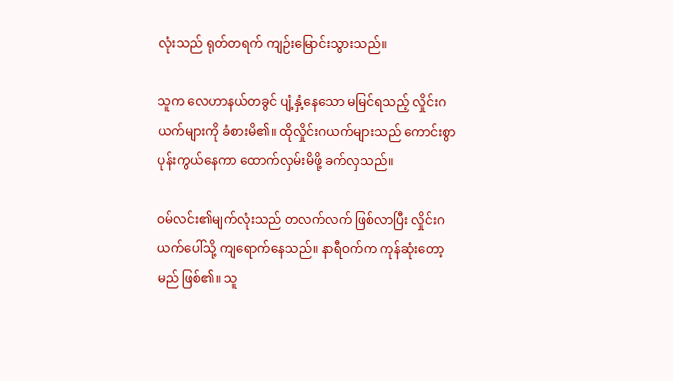လုံးသည် ရုတ်တရက် ကျဉ်းမြောင်းသွားသည်။

သူက လေဟာနယ်တခွင် ပျံ့နှံ့နေသော မမြင်ရသည့် လှိုင်းဂယက်များကို ခံစားမိ၏။ ထိုလှိုင်းဂယက်များသည် ကောင်းစွာ ပုန်းကွယ်နေကာ ထောက်လှမ်းမိဖို့ ခက်လှသည်။

ဝမ်လင်း၏မျက်လုံးသည် တလက်လက် ဖြစ်လာပြီး လှိုင်းဂယက်ပေါ်သို့ ကျရောက်နေသည်။ နာရီဝက်က ကုန်ဆုံးတော့မည် ဖြစ်၏။ သူ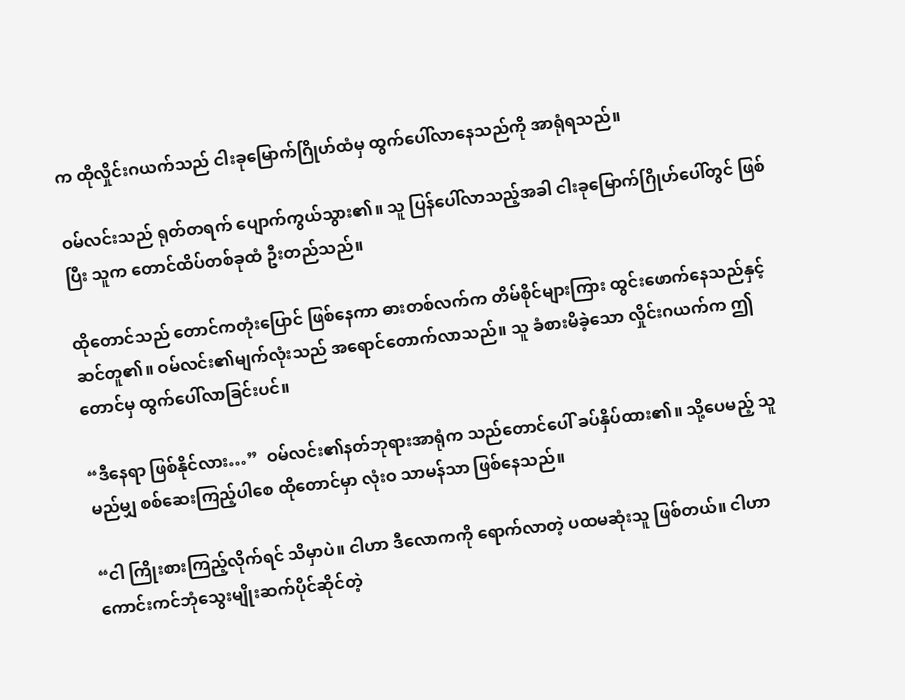က ထိုလှိုင်းဂယက်သည် ငါးခုမြောက်ဂြိုဟ်ထံမှ ထွက်ပေါ်လာနေသည်ကို အာရုံရသည်။

ဝမ်လင်းသည် ရုတ်တရက် ပျောက်ကွယ်သွား၏။ သူ ပြန်ပေါ်လာသည့်အခါ ငါးခုမြောက်ဂြိုဟ်ပေါ်တွင် ဖြစ်ပြီး သူက တောင်ထိပ်တစ်ခုထံ ဦးတည်သည်။

ထိုတောင်သည် တောင်ကတုံးပြောင် ဖြစ်နေကာ ဓားတစ်လက်က တိမ်စိုင်များကြား ထွင်းဖောက်နေသည်နှင့် ဆင်တူ၏။ ဝမ်လင်း၏မျက်လုံးသည် အရောင်တောက်လာသည်။ သူ ခံစားမိခဲ့သော လှိုင်းဂယက်က ဤတောင်မှ ထွက်ပေါ်လာခြင်းပင်။

“ဒီနေရာ ဖြစ်နိုင်လား…”  ဝမ်လင်း၏နတ်ဘုရားအာရုံက သည်တောင်ပေါ် ခပ်နှိပ်ထား၏။ သို့ပေမည့် သူမည်မျှ စစ်ဆေးကြည့်ပါစေ ထိုတောင်မှာ လုံးဝ သာမန်သာ ဖြစ်နေသည်။

“ငါ ကြိုးစားကြည့်လိုက်ရင် သိမှာပဲ။ ငါဟာ ဒီလောကကို ရောက်လာတဲ့ ပထမဆုံးသူ ဖြစ်တယ်။ ငါဟာ ကောင်းကင်ဘုံသွေးမျိုးဆက်ပိုင်ဆိုင်တဲ့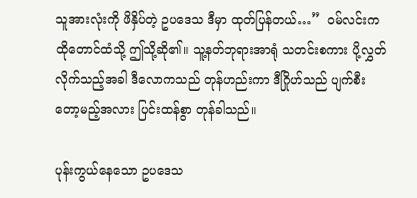သူအားလုံးကို ဖိနှိပ်တဲ့ ဥပဒေသ ဒီမှာ ထုတ်ပြန်တယ်…”  ဝမ်လင်းက ထိုတောင်ထံသို့ ဤသို့ဆို၏။ သူ့နတ်ဘုရားအာရုံ သတင်းစကား ပို့လွှတ်လိုက်သည့်အခါ ဒီလောကသည် တုန်ဟည်းကာ ဒီဂြိုဟ်သည် ပျက်စီးတော့မည့်အလား ပြင်းထန်စွာ တုန်ခါသည်။

ပုန်းကွယ်နေသော ဥပဒေသ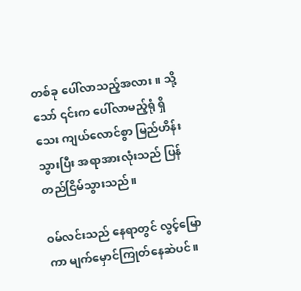တစ်ခု ပေါ်လာသည့်အလား။ သို့သော် ၎င်းက ပေါ်လာမည့်ရုံ ရှိသေး ကျယ်လောင်စွာ မြည်ဟိန်းသွားပြီး အရာအားလုံးသည် ပြန်တည်ငြိမ်သွားသည်။

ဝမ်လင်းသည် နေရာတွင် လွင့်မြောကာ မျက်မှောင်ကြုတ်နေဆဲပင်။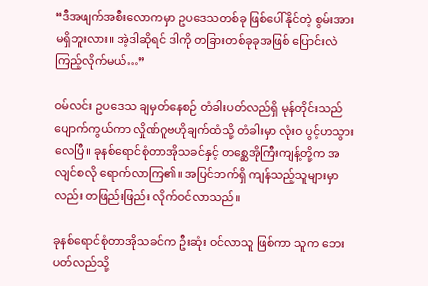“ဒီအဖျက်အစီးလောကမှာ ဥပဒေသတစ်ခု ဖြစ်ပေါ်နိုင်တဲ့ စွမ်းအား မရှိဘူးလား။ အဲ့ဒါဆိုရင် ဒါကို တခြားတစ်ခုခုအဖြစ် ပြောင်းလဲကြည့်လိုက်မယ်…”

ဝမ်လင်း ဥပဒေသ ချမှတ်နေစဉ် တံခါးပတ်လည်ရှိ မုန်တိုင်းသည် ပျောက်ကွယ်ကာ လှိုဏ်ဂူဗဟိုချက်ထံသို့ တံခါးမှာ လုံးဝ ပွင့်ဟသွားလေပြီ။ ခုနစ်ရောင်စုံတာအိုသခင်နှင့် တစ္ဆေအိုကြီးကျန့်တို့က အလျင်စလို ရောက်လာကြ၏။ အပြင်ဘက်ရှိ ကျန်သည့်သူများမှာလည်း တဖြည်းဖြည်း လိုက်ဝင်လာသည်။

ခုနစ်ရောင်စုံတာအိုသခင်က ဦးဆုံး ဝင်လာသူ ဖြစ်ကာ သူက ဘေးပတ်လည်သို့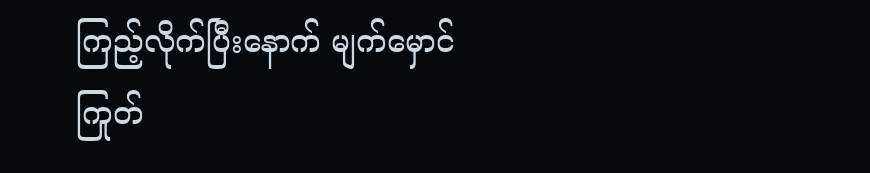ကြည့်လိုက်ပြီးနောက် မျက်မှောင်ကြုတ်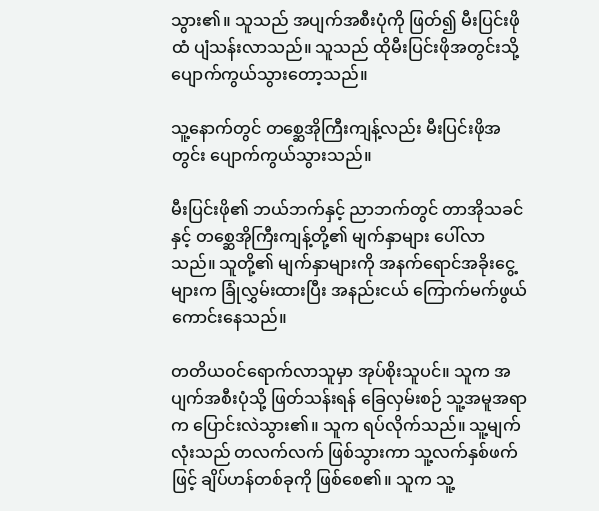သွား၏။ သူသည် အပျက်အစီးပုံကို ဖြတ်၍ မီးပြင်းဖိုထံ ပျံသန်းလာသည်။ သူသည် ထိုမီးပြင်းဖိုအတွင်းသို့ ပျောက်ကွယ်သွားတော့သည်။

သူ့နောက်တွင် တစ္ဆေအိုကြီးကျန့်လည်း မီးပြင်းဖိုအတွင်း ပျောက်ကွယ်သွားသည်။

မီးပြင်းဖို၏ ဘယ်ဘက်နှင့် ညာဘက်တွင် တာအိုသခင်နှင့် တစ္ဆေအိုကြီးကျန့်တို့၏ မျက်နှာများ ပေါ်လာသည်။ သူတို့၏ မျက်နှာများကို အနက်ရောင်အခိုးငွေ့များက ခြုံလွှမ်းထားပြီး အနည်းငယ် ကြောက်မက်ဖွယ် ကောင်းနေသည်။

တတိယဝင်ရောက်လာသူမှာ အုပ်စိုးသူပင်။ သူက အပျက်အစီးပုံသို့ ဖြတ်သန်းရန် ခြေလှမ်းစဉ် သူ့အမူအရာက ပြောင်းလဲသွား၏။ သူက ရပ်လိုက်သည်။ သူ့မျက်လုံးသည် တလက်လက် ဖြစ်သွားကာ သူ့လက်နှစ်ဖက်ဖြင့် ချိပ်ဟန်တစ်ခုကို ဖြစ်စေ၏။ သူက သူ့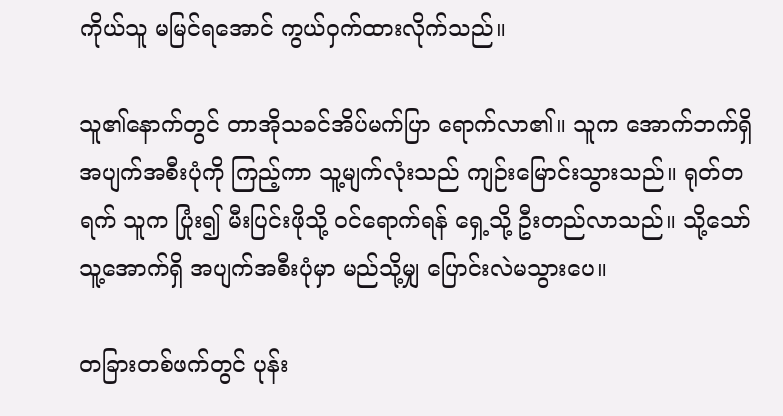ကိုယ်သူ မမြင်ရအောင် ကွယ်ဝှက်ထားလိုက်သည်။

သူ၏နောက်တွင် တာအိုသခင်အိပ်မက်ပြာ ရောက်လာ၏။ သူက အောက်ဘက်ရှိ အပျက်အစီးပုံကို ကြည့်ကာ သူ့မျက်လုံးသည် ကျဉ်းမြောင်းသွားသည်။ ရုတ်တရက် သူက ပြုံး၍ မီးပြင်းဖိုသို့ ဝင်ရောက်ရန် ရှေ့သို့ ဦးတည်လာသည်။ သို့သော် သူ့အောက်ရှိ အပျက်အစီးပုံမှာ မည်သို့မျှ ပြောင်းလဲမသွားပေ။

တခြားတစ်ဖက်တွင် ပုန်း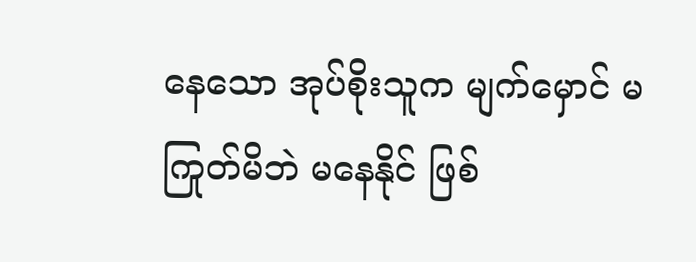နေသော အုပ်စိုးသူက မျက်မှောင် မကြုတ်မိဘဲ မနေနိုင် ဖြစ်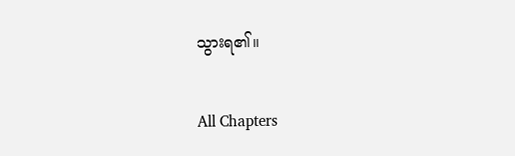သွားရ၏။

All Chapters